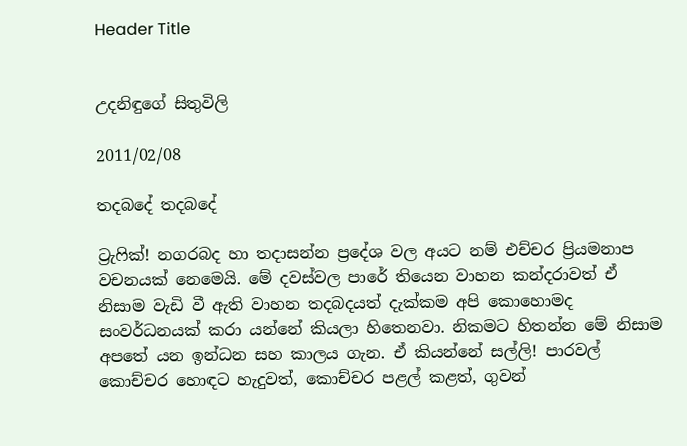Header Title


උදනිඳුගේ සිතුවිලි

2011/02/08

තදබදේ තදබදේ

ට්‍රැෆික්! නගරබද හා තදාසන්න ප්‍රදේශ වල අයට නම් එච්චර ප්‍රියමනාප වචනයක් නෙමෙයි. මේ දවස්වල පාරේ තියෙන වාහන කන්දරාවත් ඒ නිසාම වැඩි වී ඇති වාහන තදබදයත් දැක්කම අපි කොහොමද සංවර්ධනයක් කරා යන්නේ කියලා හිතෙනවා. නිකමට හිතන්න මේ නිසාම අපතේ යන ඉන්ධන සහ කාලය ගැන. ඒ කියන්නේ සල්ලි! පාරවල් කොච්චර හොඳට හැදුවත්, කොච්චර පළල් කළත්, ගුවන්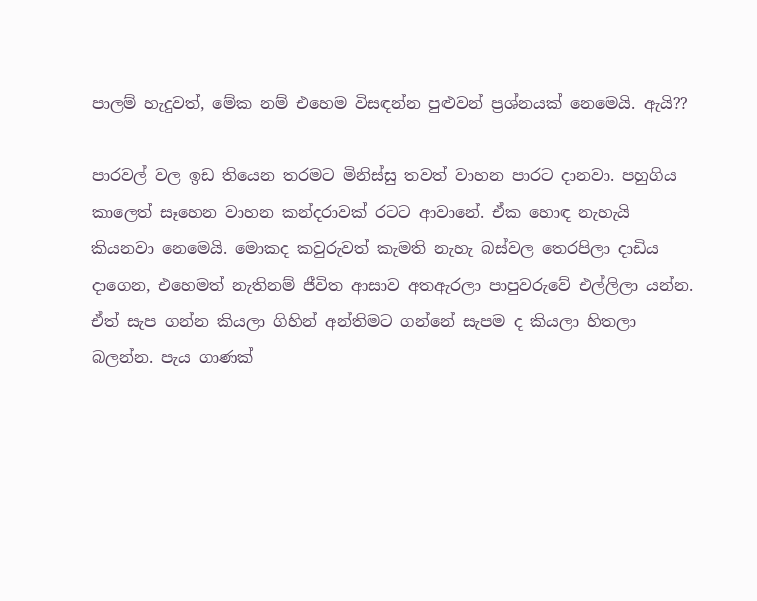පාලම් හැදුවත්, මේක නම් එහෙම විසඳන්න පුළුවන් ප්‍රශ්නයක් නෙමෙයි. ඇයි??

පාරවල් වල ඉඩ තියෙන තරමට මිනිස්සු තවත් වාහන පාරට දානවා. පහුගිය කාලෙත් සෑහෙන වාහන කන්දරාවක් රටට ආවානේ. ඒක හොඳ නැහැයි කියනවා නෙමෙයි. මොකද කවුරුවත් කැමති නැහැ බස්වල තෙරපිලා දාඩිය දාගෙන, එහෙමත් නැතිනම් ජීවිත ආසාව අතඇරලා පාපුවරුවේ එල්ලිලා යන්න. ඒත් සැප ගන්න කියලා ගිහින් අන්තිමට ගන්නේ සැපම ද කියලා හිතලා බලන්න. පැය ගාණක්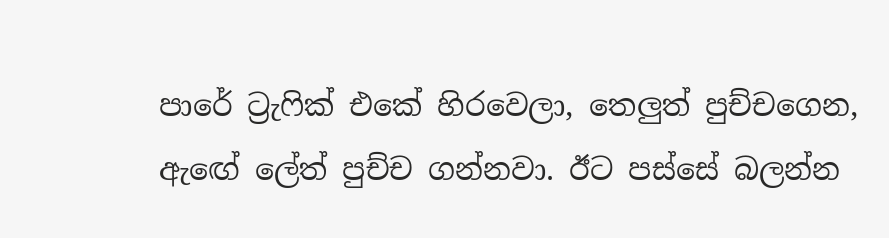පාරේ ට්‍රැෆික් එකේ හිරවෙලා, තෙලුත් පුච්චගෙන, ඇඟේ ලේත් පුච්ච ගන්නවා. ඊට පස්සේ බලන්න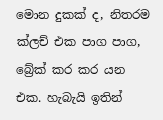මොන දුකක් ද, නිතරම ක්ලච් එක පාග පාග, බ්‍රේක් කර කර යන එක. හැබැයි ඉතින්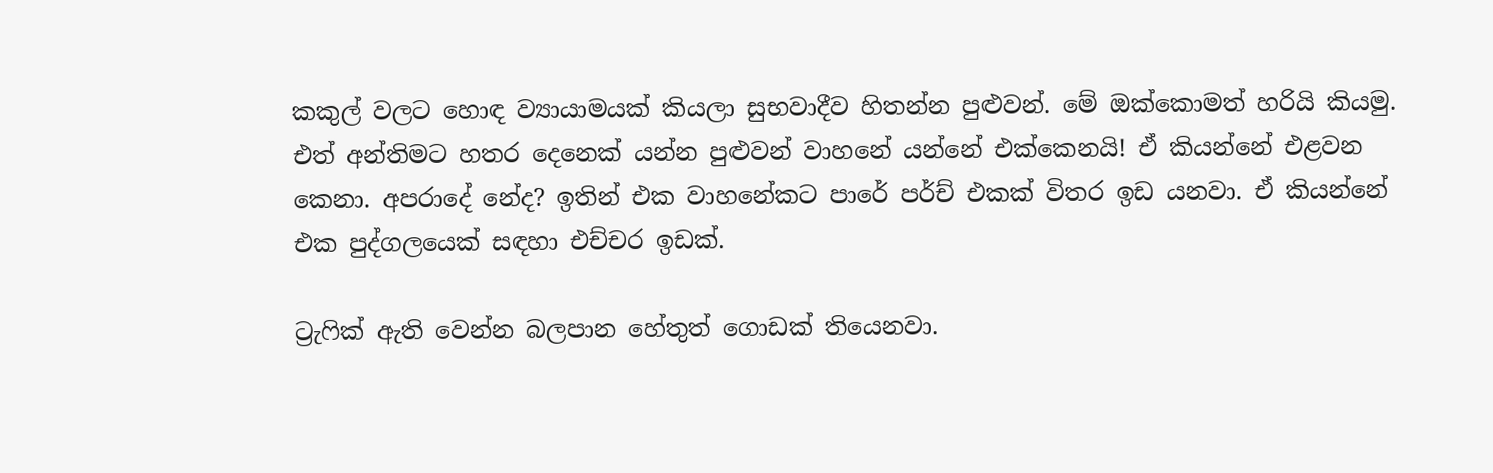කකුල් වලට හොඳ ව්‍යායාමයක් කියලා සුභවාදීව හිතන්න පුළුවන්. මේ ඔක්කොමත් හරියි කියමු. එත් අන්තිමට හතර දෙනෙක් යන්න පුළුවන් වාහනේ යන්නේ එක්කෙනයි! ඒ කියන්නේ එළවන කෙනා. අපරාදේ නේද? ඉතින් එක වාහනේකට පාරේ පර්ච් එකක් විතර ඉඩ යනවා. ඒ කියන්නේ එක පුද්ගලයෙක් සඳහා එච්චර ඉඩක්.

ට්‍රැෆික් ඇති වෙන්න බලපාන හේතුත් ගොඩක් තියෙනවා.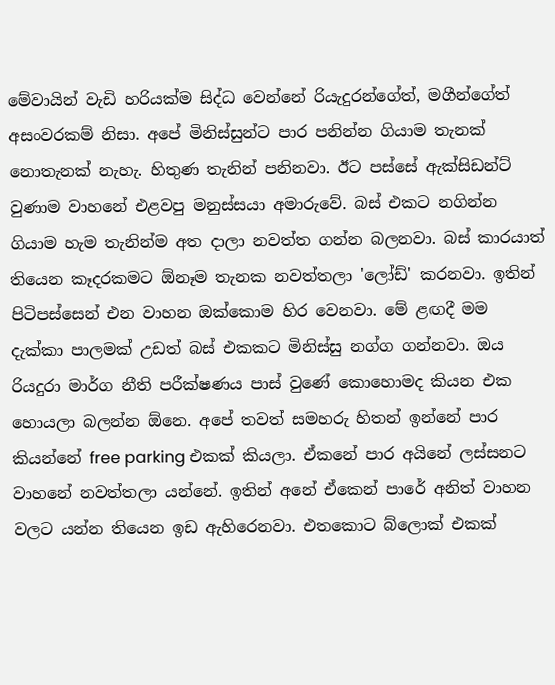මේවායින් වැඩි හරියක්ම සිද්ධ වෙන්නේ රියැදුරන්ගේත්, මගීන්ගේත් අසංවරකම් නිසා. අපේ මිනිස්සුන්ට පාර පනින්න ගියාම තැනක් නොතැනක් නැහැ. හිතුණ තැනින් පනිනවා. ඊට පස්සේ ඇක්සිඩන්ට් වුණාම වාහනේ එළවපු මනුස්සයා අමාරුවේ. බස් එකට නගින්න ගියාම හැම තැනින්ම අත දාලා නවත්ත ගන්න බලනවා. බස් කාරයාත් තියෙන කෑදරකමට ඕනෑම තැනක නවත්තලා 'ලෝඩ්' කරනවා. ඉතින් පිටිපස්සෙන් එන වාහන ඔක්කොම හිර වෙනවා. මේ ළඟදී මම දැක්කා පාලමක් උඩත් බස් එකකට මිනිස්සු නග්ග ගන්නවා. ඔය රියදුරා මාර්ග නීති පරීක්ෂණය පාස් වුණේ කොහොමද කියන එක හොයලා බලන්න ඕනෙ. අපේ තවත් සමහරු හිතන් ඉන්නේ පාර කියන්නේ free parking එකක් කියලා. ඒකනේ පාර අයිනේ ලස්සනට වාහනේ නවත්තලා යන්නේ. ඉතින් අනේ ඒකෙන් පාරේ අනිත් වාහන වලට යන්න තියෙන ඉඩ ඇහිරෙනවා. එතකොට බ්ලොක් එකක්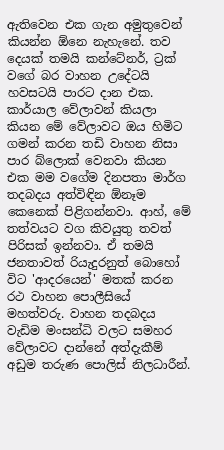ඇතිවෙන එක ගැන අමුතුවෙන් කියන්න ඕනෙ නැහැනේ. තව දෙයක් තමයි කන්ටේනර්, ට්‍රක් වගේ බර වාහන උදේටයි හවසටයි පාරට දාන එක. කාර්යාල වේලාවන් කියලා කියන මේ වේලාවට ඔය හිමිට ගමන් කරන තඩි වාහන නිසා පාර බ්ලොක් වෙනවා කියන එක මම වගේම දිනපතා මාර්ග තදබදය අත්විඳින ඕනෑම කෙනෙක් පිළිගන්නවා. ආහ්, මේ තත්වයට වග කිවයුතු තවත් පිරිසක් ඉන්නවා. ඒ තමයි ජනතාවත් රියැදුරනුත් බොහෝ විට 'ආදරයෙන්' මතක් කරන රථ වාහන පොලීසියේ මහත්වරු. වාහන තදබදය වැඩිම මංසන්ධි වලට සමහර වේලාවට දාන්නේ අත්දැකීම් අඩුම තරුණ පොලිස් නිලධාරීන්.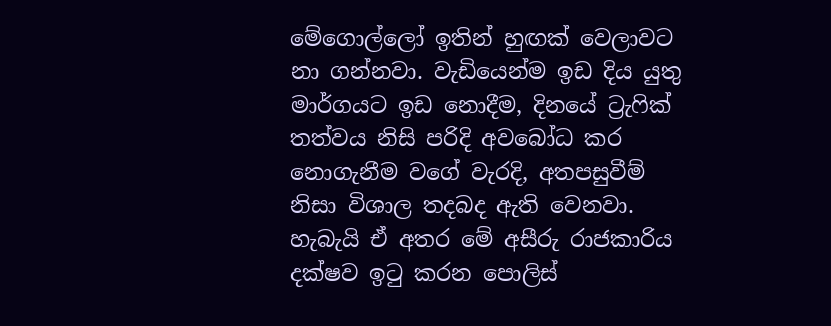මේගොල්ලෝ ඉතින් හුඟක් වෙලාවට නා ගන්නවා. වැඩියෙන්ම ඉඩ දිය යුතු මාර්ගයට ඉඩ නොදීම, දිනයේ ට්‍රැෆික් තත්වය නිසි පරිදි අවබෝධ කර නොගැනීම වගේ වැරදි, අතපසුවීම් නිසා විශාල තදබද ඇති වෙනවා. හැබැයි ඒ අතර මේ අසීරු රාජකාරිය දක්ෂව ඉටු කරන පොලිස්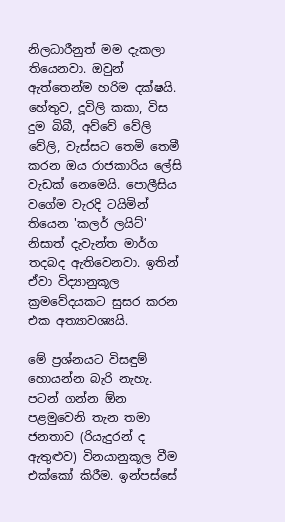නිලධාරීනුත් මම දැකලා තියෙනවා. ඔවුන් ඇත්තෙන්ම හරිම දක්ෂයි. හේතුව, දූවිලි කකා, විස දුම බිබී, අව්වේ වේලි වේලි, වැස්සට තෙමි තෙමී කරන ඔය රාජකාරිය ලේසි වැඩක් නෙමෙයි. පොලීසිය වගේම වැරදි ටයිමින් තියෙන 'කලර් ලයිට්' නිසාත් දැවැන්ත මාර්ග තදබද ඇතිවෙනවා. ඉතින් ඒවා විද්‍යානුකූල ක්‍රමවේදයකට සුසර කරන එක අත්‍යාවශ්‍යයි.

මේ ප්‍රශ්නයට විසඳුම් හොයන්න බැරි නැහැ. පටන් ගන්න ඕන පළමුවෙනි තැන තමා ජනතාව (රියැදුරන් ද ඇතුළුව) විනයානුකූල වීම එක්කෝ කිරීම. ඉන්පස්සේ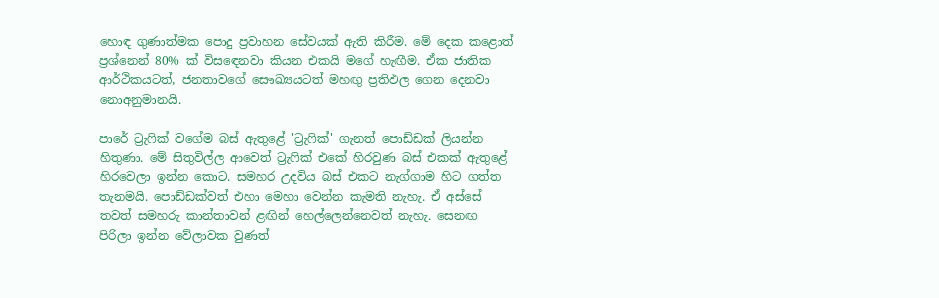හොඳ ගුණාත්මක පොදු ප්‍රවාහන සේවයක් ඇති කිරීම. මේ දෙක කළොත් ප්‍රශ්නෙන් 80% ක් විසඳෙනවා කියන එකයි මගේ හැඟීම. ඒක ජාතික ආර්ථිකයටත්, ජනතාවගේ සෞඛ්‍යයටත් මහඟු ප්‍රතිඵල ගෙන දෙනවා නොඅනුමානයි.

පාරේ ට්‍රැෆික් වගේම බස් ඇතුළේ 'ට්‍රැෆික්' ගැනත් පොඩ්ඩක් ලියන්න හිතුණා. මේ සිතුවිල්ල ආවෙත් ට්‍රැෆික් එකේ හිරවුණ බස් එකක් ඇතුළේ හිරවෙලා ඉන්න කොට. සමහර උදවිය බස් එකට නැග්ගාම හිට ගත්ත තැනමයි. පොඩ්ඩක්වත් එහා මෙහා වෙන්න කැමති නැහැ. ඒ අස්සේ තවත් සමහරු කාන්තාවන් ළඟින් හෙල්ලෙන්නෙවත් නැහැ. සෙනඟ පිරිලා ඉන්න වේලාවක වුණත්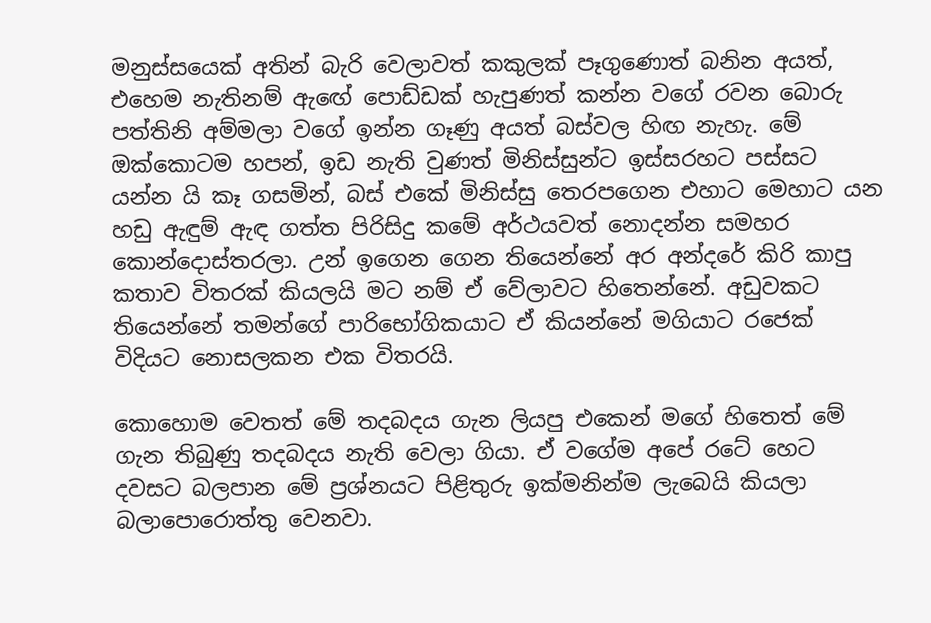මනුස්සයෙක් අතින් බැරි වෙලාවත් කකුලක් පෑගුණොත් බනින අයත්, එහෙම නැතිනම් ඇඟේ පොඩ්ඩක් හැපුණත් කන්න වගේ රවන බොරු පත්තිනි අම්මලා වගේ ඉන්න ගෑණු අයත් බස්වල හිඟ නැහැ. මේ ඔක්කොටම හපන්, ඉඩ නැති වුණත් මිනිස්සුන්ට ඉස්සරහට පස්සට යන්න යි කෑ ගසමින්, බස් එකේ මිනිස්සු තෙරපගෙන එහාට මෙහාට යන හඩු ඇඳුම් ඇඳ ගත්ත පිරිසිදු කමේ අර්ථයවත් නොදන්න සමහර කොන්දොස්තරලා. උන් ඉගෙන ගෙන තියෙන්නේ අර අන්දරේ කිරි කාපු කතාව විතරක් කියලයි මට නම් ඒ වේලාවට හිතෙන්නේ. අඩුවකට තියෙන්නේ තමන්ගේ පාරිභෝගිකයාට ඒ කියන්නේ මගියාට රජෙක් විදියට නොසලකන එක විතරයි.

කොහොම වෙතත් මේ තදබදය ගැන ලියපු එකෙන් මගේ හිතෙත් මේ ගැන තිබුණු තදබදය නැති වෙලා ගියා. ඒ වගේම අපේ රටේ හෙට දවසට බලපාන මේ ප්‍රශ්නයට පිළිතුරු ඉක්මනින්ම ලැබෙයි කියලා බලාපොරොත්තු වෙනවා.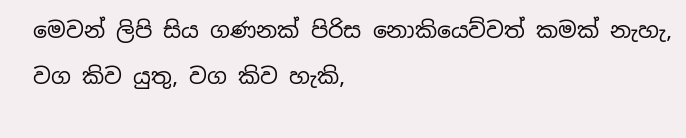මෙවන් ලිපි සිය ගණනක් පිරිස නොකියෙව්වත් කමක් නැහැ, වග කිව යුතු, වග කිව හැකි,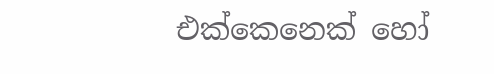එක්කෙනෙක් හෝ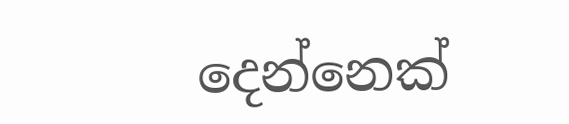දෙන්නෙක්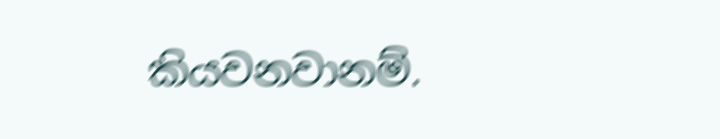කියවනවානම්.